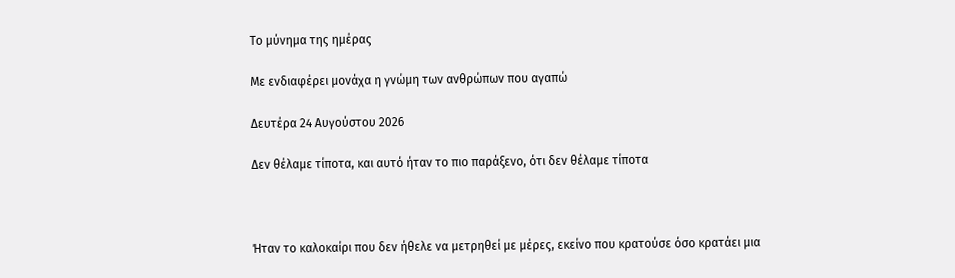Tο μύνημα της ημέρας

Με ενδιαφέρει μονάχα η γνώμη των ανθρώπων που αγαπώ

Δευτέρα 24 Αυγούστου 2026

Δεν θέλαμε τίποτα, και αυτό ήταν το πιο παράξενο, ότι δεν θέλαμε τίποτα



Ήταν το καλοκαίρι που δεν ήθελε να μετρηθεί με μέρες, εκείνο που κρατούσε όσο κρατάει μια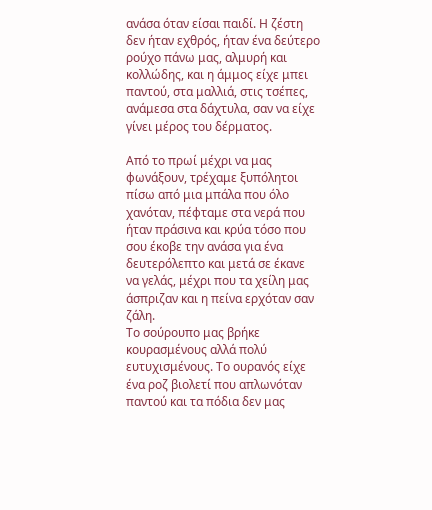ανάσα όταν είσαι παιδί. Η ζέστη δεν ήταν εχθρός, ήταν ένα δεύτερο ρούχο πάνω μας, αλμυρή και κολλώδης, και η άμμος είχε μπει παντού, στα μαλλιά, στις τσέπες, ανάμεσα στα δάχτυλα, σαν να είχε γίνει μέρος του δέρματος.

Από το πρωί μέχρι να μας φωνάξουν, τρέχαμε ξυπόλητοι πίσω από μια μπάλα που όλο χανόταν, πέφταμε στα νερά που ήταν πράσινα και κρύα τόσο που σου έκοβε την ανάσα για ένα δευτερόλεπτο και μετά σε έκανε να γελάς, μέχρι που τα χείλη μας άσπριζαν και η πείνα ερχόταν σαν ζάλη.
Το σούρουπο μας βρήκε κουρασμένους αλλά πολύ ευτυχισμένους. Το ουρανός είχε ένα ροζ βιολετί που απλωνόταν παντού και τα πόδια δεν μας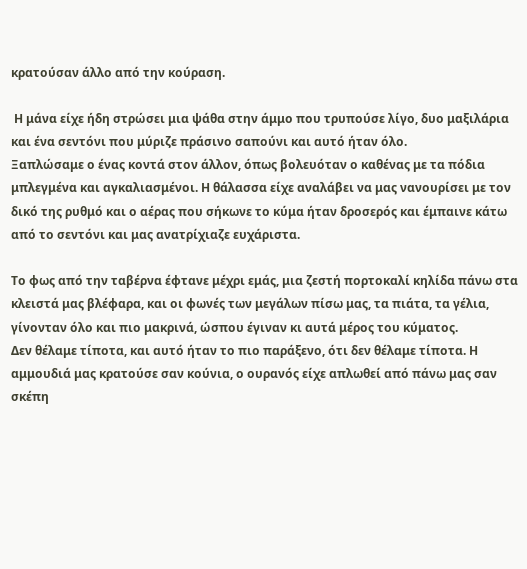κρατούσαν άλλο από την κούραση.

 Η μάνα είχε ήδη στρώσει μια ψάθα στην άμμο που τρυπούσε λίγο, δυο μαξιλάρια και ένα σεντόνι που μύριζε πράσινο σαπούνι και αυτό ήταν όλο.
Ξαπλώσαμε ο ένας κοντά στον άλλον, όπως βολευόταν ο καθένας με τα πόδια μπλεγμένα και αγκαλιασμένοι. Η θάλασσα είχε αναλάβει να μας νανουρίσει με τον δικό της ρυθμό και ο αέρας που σήκωνε το κύμα ήταν δροσερός και έμπαινε κάτω από το σεντόνι και μας ανατρίχιαζε ευχάριστα.

Το φως από την ταβέρνα έφτανε μέχρι εμάς, μια ζεστή πορτοκαλί κηλίδα πάνω στα κλειστά μας βλέφαρα, και οι φωνές των μεγάλων πίσω μας, τα πιάτα, τα γέλια, γίνονταν όλο και πιο μακρινά, ώσπου έγιναν κι αυτά μέρος του κύματος.
Δεν θέλαμε τίποτα, και αυτό ήταν το πιο παράξενο, ότι δεν θέλαμε τίποτα. Η αμμουδιά μας κρατούσε σαν κούνια, ο ουρανός είχε απλωθεί από πάνω μας σαν σκέπη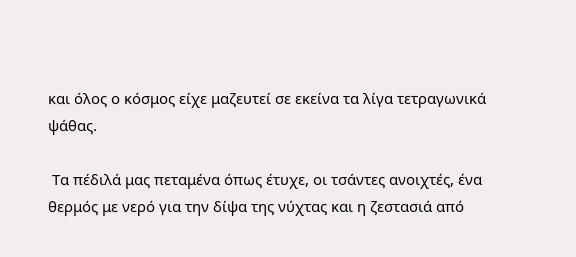και όλος ο κόσμος είχε μαζευτεί σε εκείνα τα λίγα τετραγωνικά ψάθας.

 Τα πέδιλά μας πεταμένα όπως έτυχε, οι τσάντες ανοιχτές, ένα θερμός με νερό για την δίψα της νύχτας και η ζεστασιά από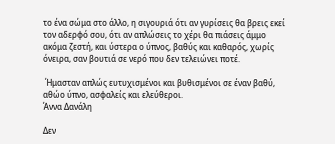το ένα σώμα στο άλλο, η σιγουριά ότι αν γυρίσεις θα βρεις εκεί τον αδερφό σου, ότι αν απλώσεις το χέρι θα πιάσεις άμμο ακόμα ζεστή, και ύστερα ο ύπνος, βαθύς και καθαρός, χωρίς όνειρα, σαν βουτιά σε νερό που δεν τελειώνει ποτέ.

 Ήμασταν απλώς ευτυχισμένοι και βυθισμένοι σε έναν βαθύ, αθώο ύπνο, ασφαλείς και ελεύθεροι.
Άννα Δανάλη

Δεν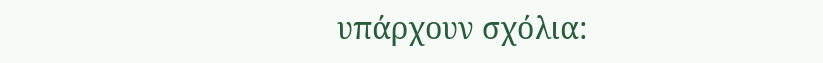υπάρχουν σχόλια: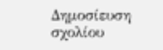Δημοσίευση σχολίου